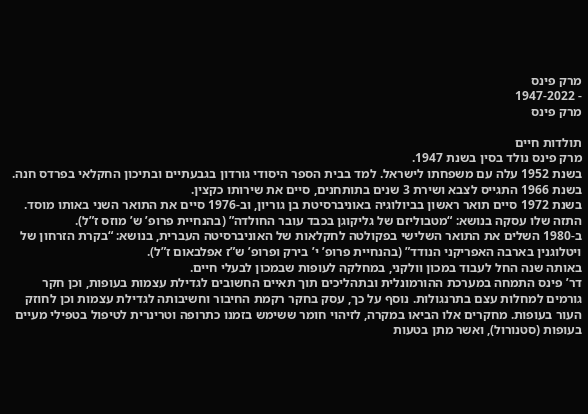מרק פינס
- 1947-2022
מרק פינס

תולדות חיים
מרק פינס נולד בסין בשנת 1947.
בשנת 1952 עלה עם משפחתו לישראל. למד בבית הספר היסודי גורדון בגבעתיים ובתיכון החקלאי בפרדס חנה. בשנת 1966 התגייס לצבא ושירת 3 שנים בתותחנים, סיים את שירותו כקצין.
בשנת 1972 סיים תואר ראשון בביולוגיה באוניברסיטת בן גוריון, וב-1976 סיים את התואר השני באותו מוסד. התזה שלו עסקה בנושא: “מטבוליזם של גליקוגן בכבד עובר החולדה” (בהנחיית פרופ’ ש’ מוזס ז”ל).
ב-1980 השלים את התואר השלישי בפקולטה לחקלאות של האוניברסיטה העברית, בנושא: “בקרת הזרחון של ויטלוגנין בארבה האפריקני הנודד” (בהנחיית פרופ’ י’ בירק ופרופ’ ש”ז אפלבאום ז”ל).
באותה שנה החל לעבוד במכון וולקני, במחלקה לעופות שבמכון לבעלי חיים.
דר’ פינס התמחה במערכת ההורמונלית ובתהליכים תוך תאיים החשובים לגדילת עצמות בעופות, וכן חקר גורמים למחלות עצם בתרנגולות. נוסף על כך, עסק בחקר רקמת החיבור וחשיבותה לגדילת עצמות וכן לחוזק העור בעופות. מחקרים אלו הביאו במקרה, לזיהוי חומר ששימש בזמנו כתרופה וטרינרית לטיפול בטפילי מעיים בעופות (סטנורול), ואשר מתן בטעות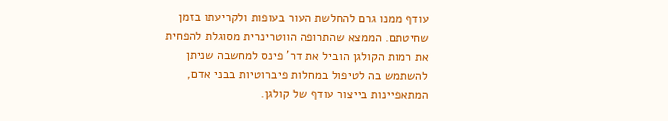עודף ממנו גרם להחלשת העור בעופות ולקריעתו בזמן שחיטתם. הממצא שהתרופה הווטרינרית מסוגלת להפחית את רמות הקולגן הוביל את דר’ פינס למחשבה שניתן להשתמש בה לטיפול במחלות פיברוטיות בבני אדם, המתאפיינות בייצור עודף של קולגן.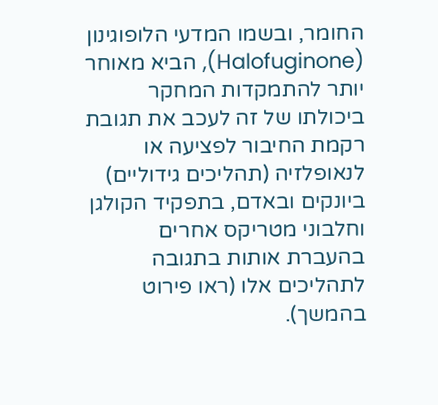החומר, ובשמו המדעי הלופוגינון (Halofuginone), הביא מאוחר יותר להתמקדות המחקר ביכולתו של זה לעכב את תגובת רקמת החיבור לפציעה או לנאופלזיה (תהליכים גידוליים) ביונקים ובאדם, בתפקיד הקולגן וחלבוני מטריקס אחרים בהעברת אותות בתגובה לתהליכים אלו (ראו פירוט בהמשך).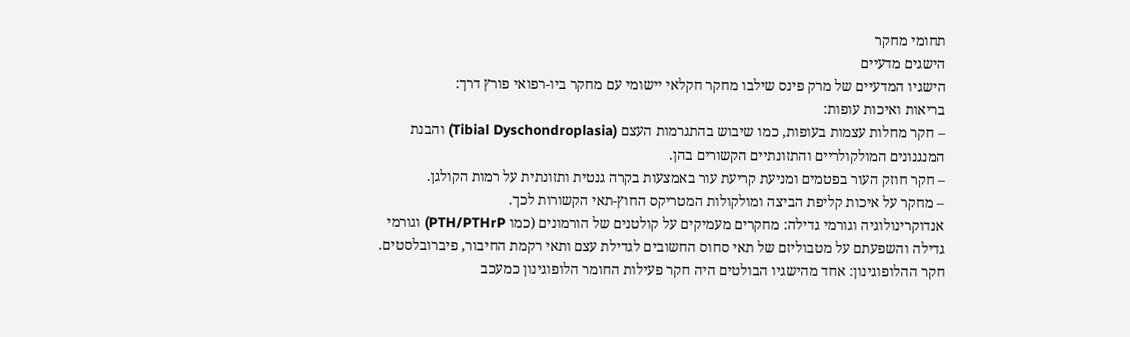תחומי מחקר
הישגים מדעיים
הישגיו המדעיים של מרק פינס שילבו מחקר חקלאי יישומי עם מחקר ביו-רפואי פורץ דרך:
בריאות ואיכות עופות:
– חקר מחלות עצמות בעופות, כמו שיבוש בהתגרמות העצם (Tibial Dyschondroplasia) והבנת המנגנונים המולקולריים והתזונתיים הקשורים בהן.
– חקר חוזק העור בפטמים ומניעת קריעת עור באמצעות בקרה גנטית ותזונתית על רמות הקולגן.
– מחקר על איכות קליפת הביצה ומולקולות המטריקס החוץ-תאי הקשורות לכך.
אנדוקרינולוגיה וגורמי גדילה: מחקרים מעמיקים על קולטנים של הורמונים (כמו PTH/PTHrP) וגורמי גדילה והשפעתם על מטבוליזם של תאי סחוס החשובים לגדילת עצם ותאי רקמת החיבור, פיברובלסטים.
חקר ההלופוגינון: אחד מהישגיו הבולטים היה חקר פעילות החומר הלופוגינון כמעכב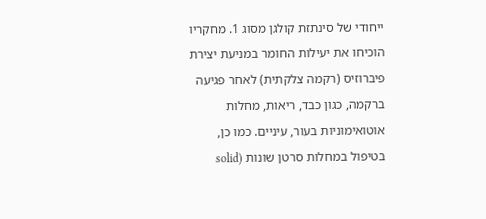ייחודי של סינתזת קולגן מסוג 1. מחקריו הוכיחו את יעילות החומר במניעת יצירת פיברוזיס (רקמה צלקתית) לאחר פגיעה ברקמה, כגון כבד, ריאות, מחלות אוטואימוניות בעור, עיניים. כמו כן, בטיפול במחלות סרטן שונות (solid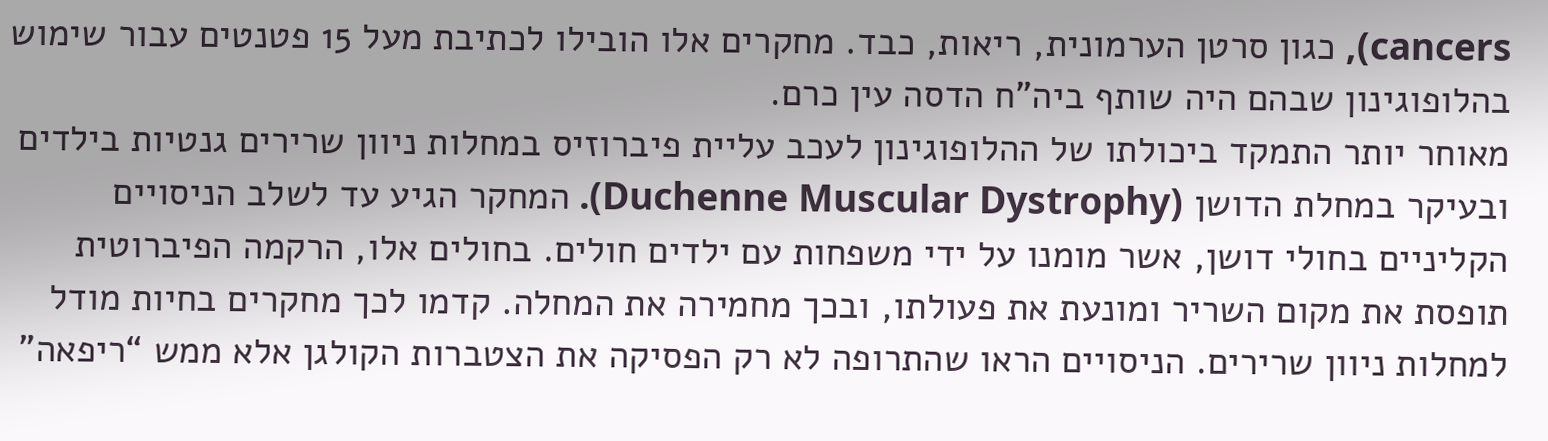cancers), כגון סרטן הערמונית, ריאות, כבד. מחקרים אלו הובילו לכתיבת מעל 15 פטנטים עבור שימוש בהלופוגינון שבהם היה שותף ביה”ח הדסה עין כרם.
מאוחר יותר התמקד ביכולתו של ההלופוגינון לעכב עליית פיברוזיס במחלות ניוון שרירים גנטיות בילדים ובעיקר במחלת הדושן (Duchenne Muscular Dystrophy). המחקר הגיע עד לשלב הניסויים הקליניים בחולי דושן, אשר מומנו על ידי משפחות עם ילדים חולים. בחולים אלו, הרקמה הפיברוטית תופסת את מקום השריר ומונעת את פעולתו, ובכך מחמירה את המחלה. קדמו לכך מחקרים בחיות מודל למחלות ניוון שרירים. הניסויים הראו שהתרופה לא רק הפסיקה את הצטברות הקולגן אלא ממש “ריפאה”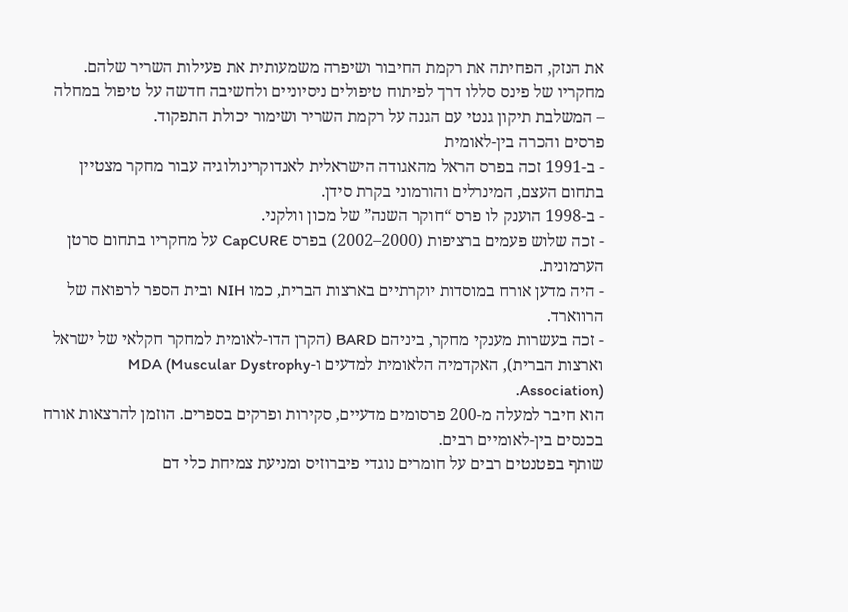את הנזק, הפחיתה את רקמת החיבור ושיפרה משמעותית את פעילות השריר שלהם.
מחקריו של פינס סללו דרך לפיתוח טיפולים ניסיוניים ולחשיבה חדשה על טיפול במחלה – המשלבת תיקון גנטי עם הגנה על רקמת השריר ושימור יכולת התפקוד.
פרסים והכרה בין-לאומית
- ב-1991 זכה בפרס הראל מהאגודה הישראלית לאנדוקרינולוגיה עבור מחקר מצטיין בתחום העצם, המינרלים והורמוני בקרת סידן.
- ב-1998 הוענק לו פרס “חוקר השנה” של מכון וולקני.
- זכה שלוש פעמים ברציפות (2000–2002) בפרס CapCURE על מחקריו בתחום סרטן הערמונית.
- היה מדען אורח במוסדות יוקרתיים בארצות הברית, כמו NIH ובית הספר לרפואה של הרווארד.
- זכה בעשרות מענקי מחקר, ביניהם BARD (הקרן הדו-לאומית למחקר חקלאי של ישראל וארצות הברית), האקדמיה הלאומית למדעים ו-MDA (Muscular Dystrophy Association).
הוא חיבר למעלה מ-200 פרסומים מדעיים, סקירות ופרקים בספרים. הוזמן להרצאות אורח בכנסים בין-לאומיים רבים.
שותף בפטנטים רבים על חומרים נוגדי פיברוזיס ומניעת צמיחת כלי דם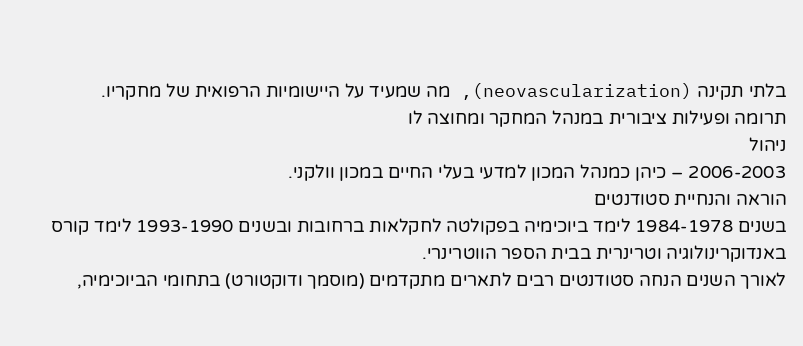בלתי תקינה (neovascularization), מה שמעיד על היישומיות הרפואית של מחקריו.
תרומה ופעילות ציבורית במנהל המחקר ומחוצה לו
ניהול
2006-2003 – כיהן כמנהל המכון למדעי בעלי החיים במכון וולקני.
הוראה והנחיית סטודנטים
בשנים 1984-1978 לימד ביוכימיה בפקולטה לחקלאות ברחובות ובשנים 1993-1990 לימד קורס באנדוקרינולוגיה וטרינרית בבית הספר הווטרינרי.
לאורך השנים הנחה סטודנטים רבים לתארים מתקדמים (מוסמך ודוקטורט) בתחומי הביוכימיה,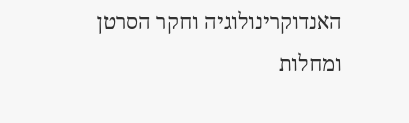האנדוקרינולוגיה וחקר הסרטן ומחלות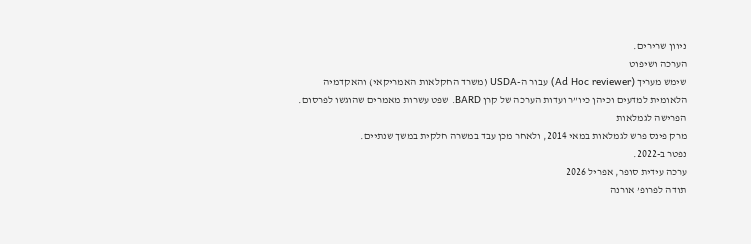ניוון שרירים.
הערכה ושיפוט
שימש מעריך (Ad Hoc reviewer) עבור ה-USDA (משרד החקלאות האמריקאי) והאקדמיה הלאומית למדעים וכיהן כיו”ר ועדות הערכה של קרן BARD. שפט עשרות מאמרים שהוגשו לפרסום.
הפרישה לגמלאות
מרק פינס פרש לגמלאות במאי 2014, ולאחר מכן עבד במשרה חלקית במשך שנתיים.
נפטר ב-2022.
ערכה עידית סופר, אפריל 2026
תודה לפרופ’ אורנה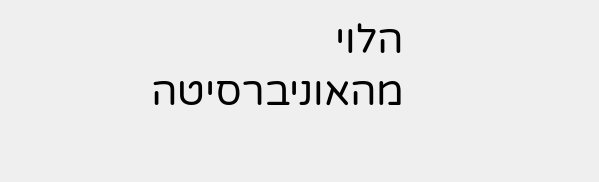הלוי מהאוניברסיטה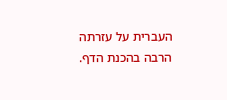העברית על עזרתה הרבה בהכנת הדף.